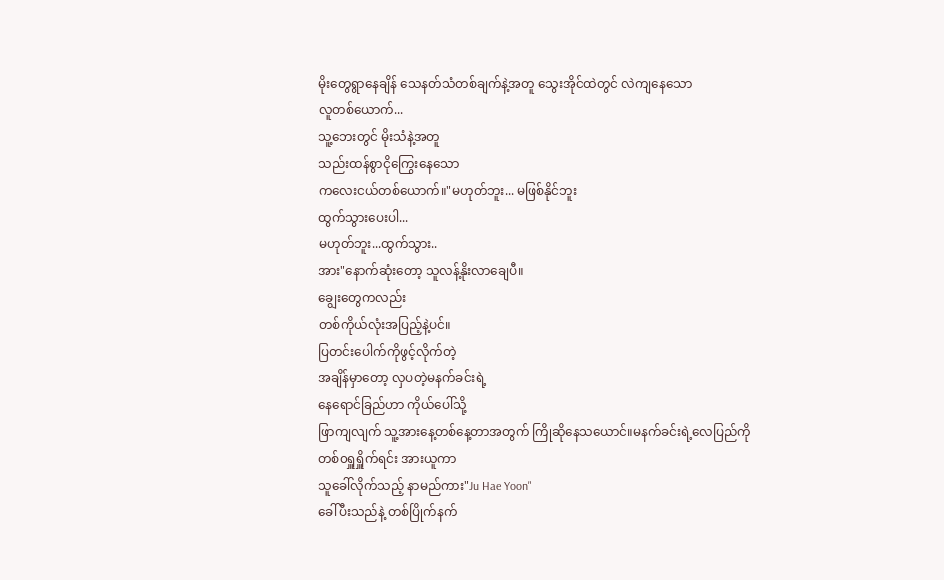မိုးတွေရွာနေချိန် သေနတ်သံတစ်ချက်နဲ့အတူ သွေးအိုင်ထဲတွင် လဲကျနေသော
လူတစ်ယောက်...
သူ့ဘေးတွင် မိုးသံနဲ့အတူ
သည်းထန်စွာငိုကြွေးနေသော
ကလေးငယ်တစ်ယောက်။"မဟုတ်ဘူး... မဖြစ်နိုင်ဘူး
ထွက်သွားပေးပါ...
မဟုတ်ဘူး...ထွက်သွား..
အား"နောက်ဆုံးတော့ သူလန့်နိုးလာချေပီ။
ချွေးတွေကလည်း
တစ်ကိုယ်လုံးအပြည့်နဲ့ပင်။
ပြတင်းပေါက်ကိုဖွင့်လိုက်တဲ့
အချိန်မှာတော့ လှပတဲ့မနက်ခင်းရဲ့
နေရောင်ခြည်ဟာ ကိုယ်ပေါ်သို့
ဖြာကျလျက် သူ့အားနေ့တစ်နေ့တာအတွက် ကြိုဆိုနေသယောင်။မနက်ခင်းရဲ့လေပြည်ကို
တစ်၀ရှူရှိူက်ရင်း အားယူကာ
သူခေါ်လိုက်သည့် နာမည်ကား"Ju Hae Yoon"
ခေါ်ပီးသည်နဲ့ တစ်ပြိုက်နက်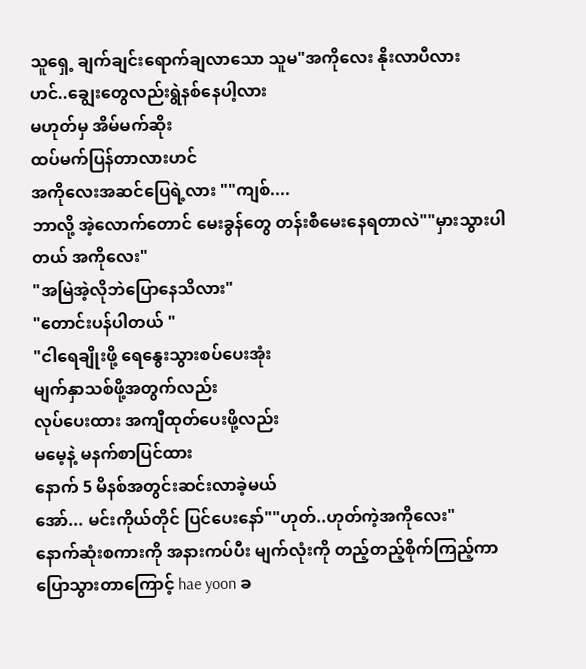သူရှေ့ ချက်ချင်းရောက်ချလာသော သူမ"အကိုလေး နိုးလာပီလား
ဟင်..ချွေးတွေလည်းရွဲနစ်နေပါ့လား
မဟုတ်မှ အိမ်မက်ဆိုး
ထပ်မက်ပြန်တာလားဟင်
အကိုလေးအဆင်ပြေရဲ့လား ""ကျစ်....
ဘာလို့ အဲ့လောက်တောင် မေးခွန်တွေ တန်းစီမေးနေရတာလဲ""မှားသွားပါတယ် အကိုလေး"
"အမြဲအဲ့လိုဘဲပြောနေသိလား"
"တောင်းပန်ပါတယ် "
"ငါရေချိုးဖို့ ရေနွေးသွားစပ်ပေးအုံး
မျက်နှာသစ်ဖို့အတွက်လည်း
လုပ်ပေးထား အကျီထုတ်ပေးဖို့လည်း
မမေ့နဲ့ မနက်စာပြင်ထား
နောက် 5 မိနစ်အတွင်းဆင်းလာခဲ့မယ်
အော်... မင်းကိုယ်တိုင် ပြင်ပေးနော်""ဟုတ်..ဟုတ်ကဲ့အကိုလေး"
နောက်ဆုံးစကားကို အနားကပ်ပီး မျက်လုံးကို တည့်တည့်စိုက်ကြည့်ကာ
ပြောသွားတာကြောင့် hae yoon ခ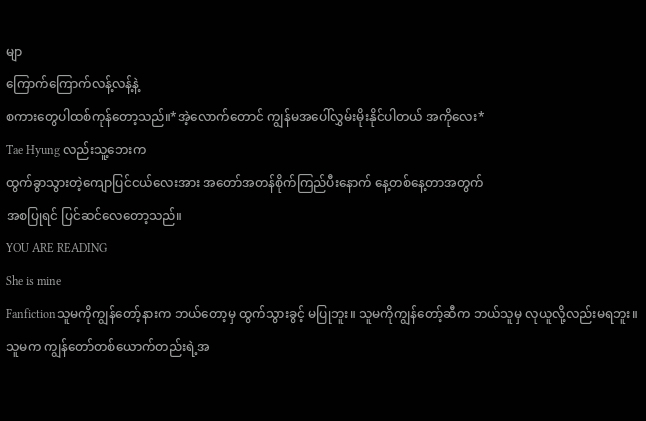မျာ
ကြောက်ကြောက်လန့်လန့်နဲ့
စကားတွေပါထစ်ကုန်တော့သည်။*အဲ့လောက်တောင် ကျွန်မအပေါ်လွှမ်းမိုးနိုင်ပါတယ် အကိုလေး*
Tae Hyung လည်းသူ့ဘေးက
ထွက်ခွာသွားတဲ့ကျောပြင်ငယ်လေးအား အတော်အတန်စိုက်ကြည်ပီးနောက် နေ့တစ်နေ့တာအတွက်
အစပြုရင် ပြင်ဆင်လေတော့သည်။
YOU ARE READING
She is mine
Fanfictionသူမကိုကျွန်တော့်နားက ဘယ်တော့မှ ထွက်သွားခွင့် မပြုဘူး။ သူမကိုကျွန်တော့်ဆီက ဘယ်သူမှ လုယူလို့လည်းမရဘူး။ သူမက ကျွန်တော်တစ်ယောက်တည်းရဲ့အ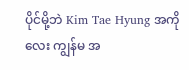ပိုင်မို့ဘဲ Kim Tae Hyung အကိုလေး ကျွန်မ အ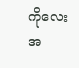ကိုလေးအ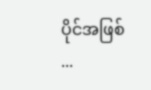ပိုင်အဖြစ် ...